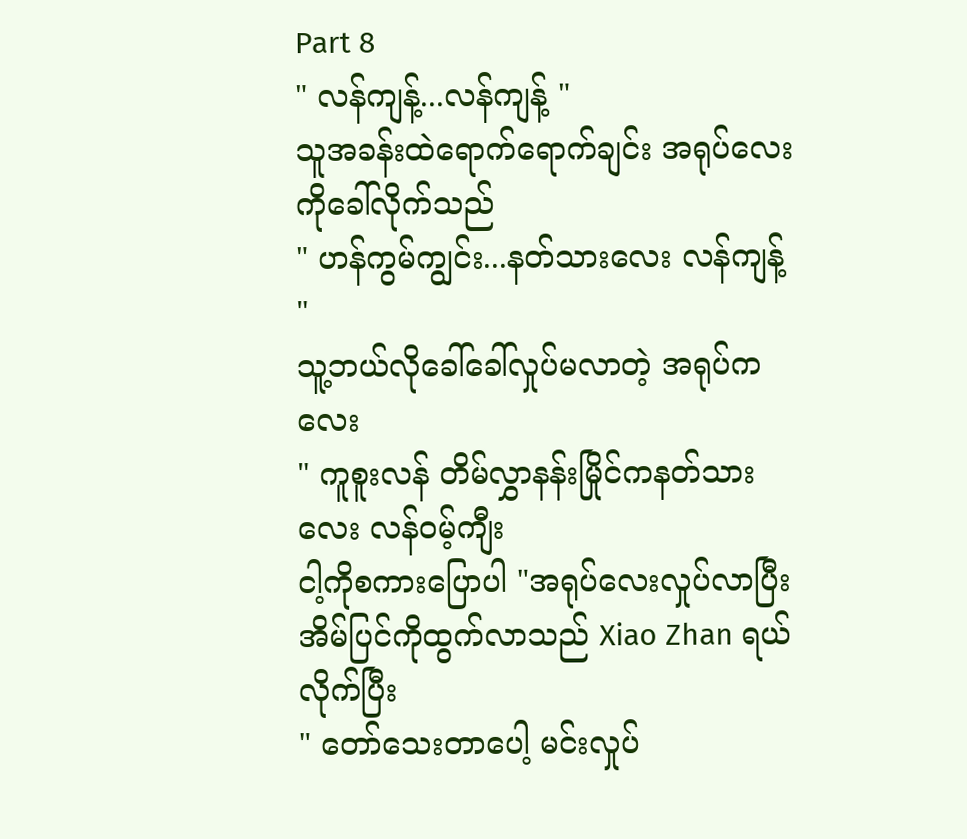Part 8
" လန်ကျန့်...လန်ကျန့် "
သူအခန်းထဲရောက်ရောက်ချင်း အရုပ်လေးကိုခေါ်လိုက်သည်
" ဟန်ကွမ်ကျွင်း...နတ်သားလေး လန်ကျန့် "
သူ့ဘယ်လိုခေါ်ခေါ်လှုပ်မလာတဲ့ အရုပ်ကလေး
" ကူစူးလန် တိမ်လွှာနန်းမြိုင်ကနတ်သားလေး လန်ဝမ့်ကျီး
ငါ့ကိုစကားပြောပါ "အရုပ်လေးလှုပ်လာပြီး အိမ်ပြင်ကိုထွက်လာသည် Xiao Zhan ရယ်လိုက်ပြီး
" တော်သေးတာပေါ့ မင်းလှုပ်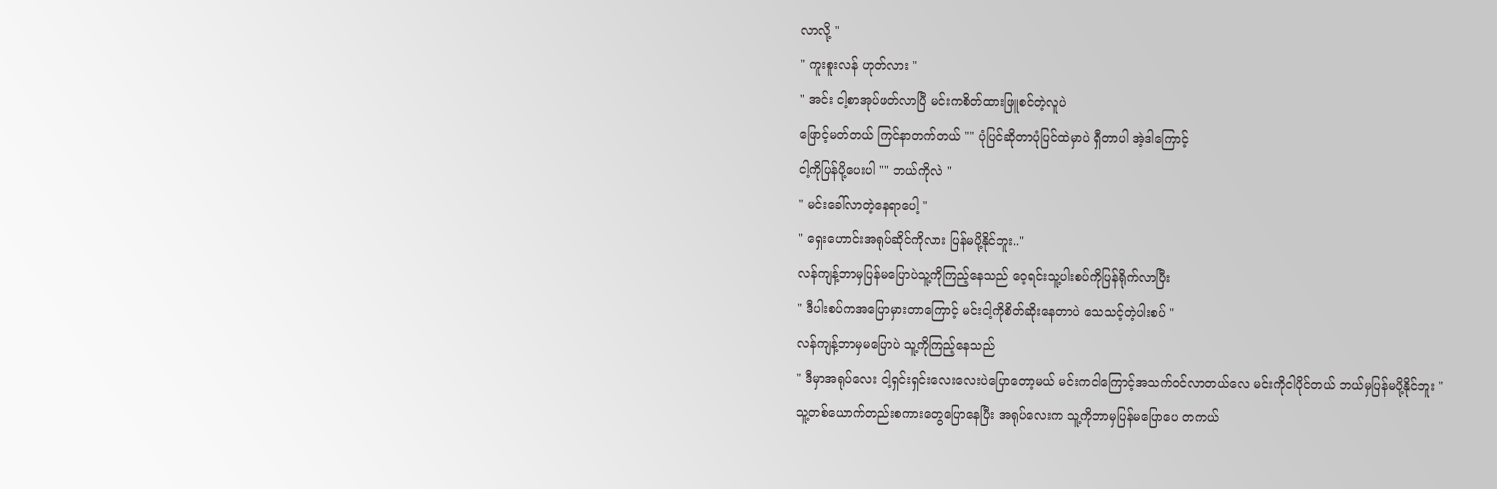လာလို့ "
" ကူးစူးလန် ဟုတ်လား "
" အင်း ငါ့စာအုပ်ဖတ်လာပြီ မင်းကစိတ်ထားဖြူစင်တဲ့လူပဲ
ဖြောင့်မတ်တယ် ကြင်နာတက်တယ် "" ပုံပြင်ဆိုတာပုံပြင်ထဲမှာပဲ ရှီတာပါ အဲ့ဒါကြောင့်
ငါ့ကိုပြန်ပို့ပေးပါ "" ဘယ်ကိုလဲ "
" မင်းခေါ်လာတဲ့နေရာပေါ့ "
" ရှေးဟောင်းအရုပ်ဆိုင်ကိုလား ပြန်မပို့နိုင်ဘူး.."
လန်ကျန့်ဘာမှပြန်မပြောပဲသူ့ကိုကြည့်နေသည် ဝေ့ရင်းသူ့ပါးစပ်ကိုပြန်ရိုက်လာပြီး
" ဒီပါးစပ်ကအပြောမှားတာကြောင့် မင်းငါ့ကိုစိတ်ဆိုးနေတာပဲ သေသင့်တဲ့ပါးစပ် "
လန်ကျန့်ဘာမှမပြောပဲ သူ့ကိုကြည့်နေသည်
" ဒီမှာအရုပ်လေး ငါ့ရှင်းရှင်းလေးလေးပဲပြောတော့မယ် မင်းကငါကြောင့်အသက်ဝင်လာတယ်လေ မင်းကိုငါပိုင်တယ် ဘယ်မှပြန်မပို့နိုင်ဘူး "
သူ့တစ်ယောက်တည်းစကားတွေပြောနေပြီး အရုပ်လေးက သူ့ကိုဘာမှပြန်မပြောပေ တကယ်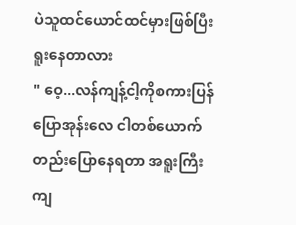ပဲသူထင်ယောင်ထင်မှားဖြစ်ပြီး ရူးနေတာလား
" ဝေ့...လန်ကျန့်ငါ့ကိုစကားပြန်ပြောအုန်းလေ ငါတစ်ယောက်တည်းပြောနေရတာ အရူးကြီးကျ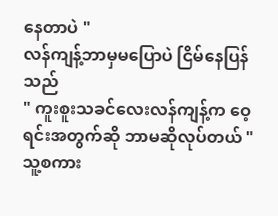နေတာပဲ "
လန်ကျန့်ဘာမှမပြောပဲ ငြိမ်နေပြန်သည်
" ကူးစူးသခင်လေးလန်ကျန့်က ဝေ့ရင်းအတွက်ဆို ဘာမဆိုလုပ်တယ် "
သူ့စကား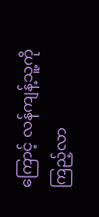ကြောင့် လန်ကျန့်သူ့ကိုကြည့်လာ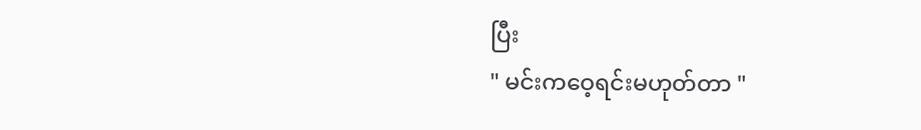ပြီး
" မင်းကဝေ့ရင်းမဟုတ်တာ "